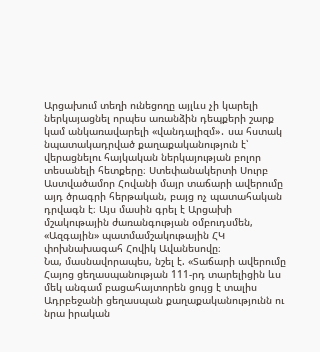Արցախում տեղի ունեցողը այլևս չի կարելի ներկայացնել որպես առանձին դեպքերի շարք կամ անկառավարելի «վանդալիզմ»․ սա հստակ նպատակադրված քաղաքականություն է՝ վերացնելու հայկական ներկայության բոլոր տեսանելի հետքերը։ Ստեփանակերտի Սուրբ Աստվածամոր Հովանի մայր տաճարի ավերումը այդ ծրագրի հերթական, բայց ոչ պատահական դրվագն է։ Այս մասին գրել է Արցախի մշակութային ժառանգության օմբուդսմեն, «Ազգային» պատմամշակութային ՀԿ փոխնախագահ Հովիկ Ավանեսովը։
Նա, մասնավորապես, նշել է. «Տաճարի ավերումը Հայոց ցեղասպանության 111-րդ տարելիցին ևս մեկ անգամ բացահայտորեն ցույց է տալիս Ադրբեջանի ցեղասպան քաղաքականությունն ու նրա իրական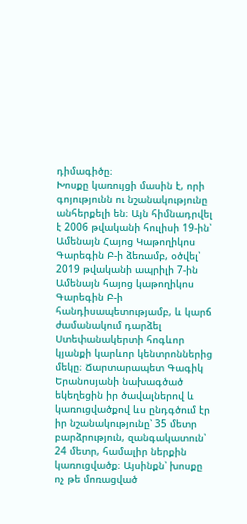դիմագիծը։
Խոսքը կառույցի մասին է, որի գոյությունն ու նշանակությունը անհերքելի են։ Այն հիմնադրվել է 2006 թվականի հուլիսի 19-ին՝ Ամենայն Հայոց Կաթողիկոս Գարեգին Բ-ի ձեռամբ, օծվել՝ 2019 թվականի ապրիլի 7-ին Ամենայն հայոց կաթողիկոս Գարեգին Բ-ի հանդիսապետությամբ, և կարճ ժամանակում դարձել Ստեփանակերտի հոգևոր կյանքի կարևոր կենտրոններից մեկը։ Ճարտարապետ Գագիկ Երանոսյանի նախագծած եկեղեցին իր ծավալներով և կառուցվածքով ևս ընդգծում էր իր նշանակությունը՝ 35 մետր բարձրություն, զանգակատուն՝ 24 մետր, համալիր ներքին կառուցվածք։ Այսինքն՝ խոսքը ոչ թե մոռացված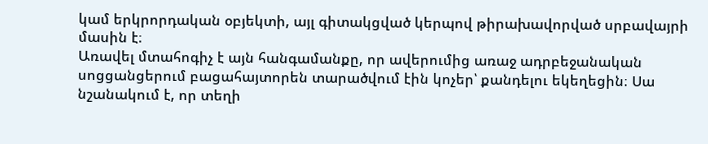կամ երկրորդական օբյեկտի, այլ գիտակցված կերպով թիրախավորված սրբավայրի մասին է։
Առավել մտահոգիչ է այն հանգամանքը, որ ավերումից առաջ ադրբեջանական սոցցանցերում բացահայտորեն տարածվում էին կոչեր՝ քանդելու եկեղեցին։ Սա նշանակում է, որ տեղի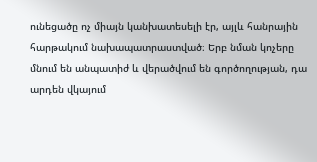ունեցածը ոչ միայն կանխատեսելի էր, այլև հանրային հարթակում նախապատրաստված։ Երբ նման կոչերը մնում են անպատիժ և վերածվում են գործողության, դա արդեն վկայում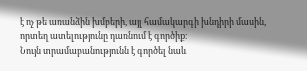է ոչ թե առանձին խմբերի, այլ համակարգի խնդիրի մասին, որտեղ ատելությունը դառնում է գործիք։
Նույն տրամաբանությունն է գործել նաև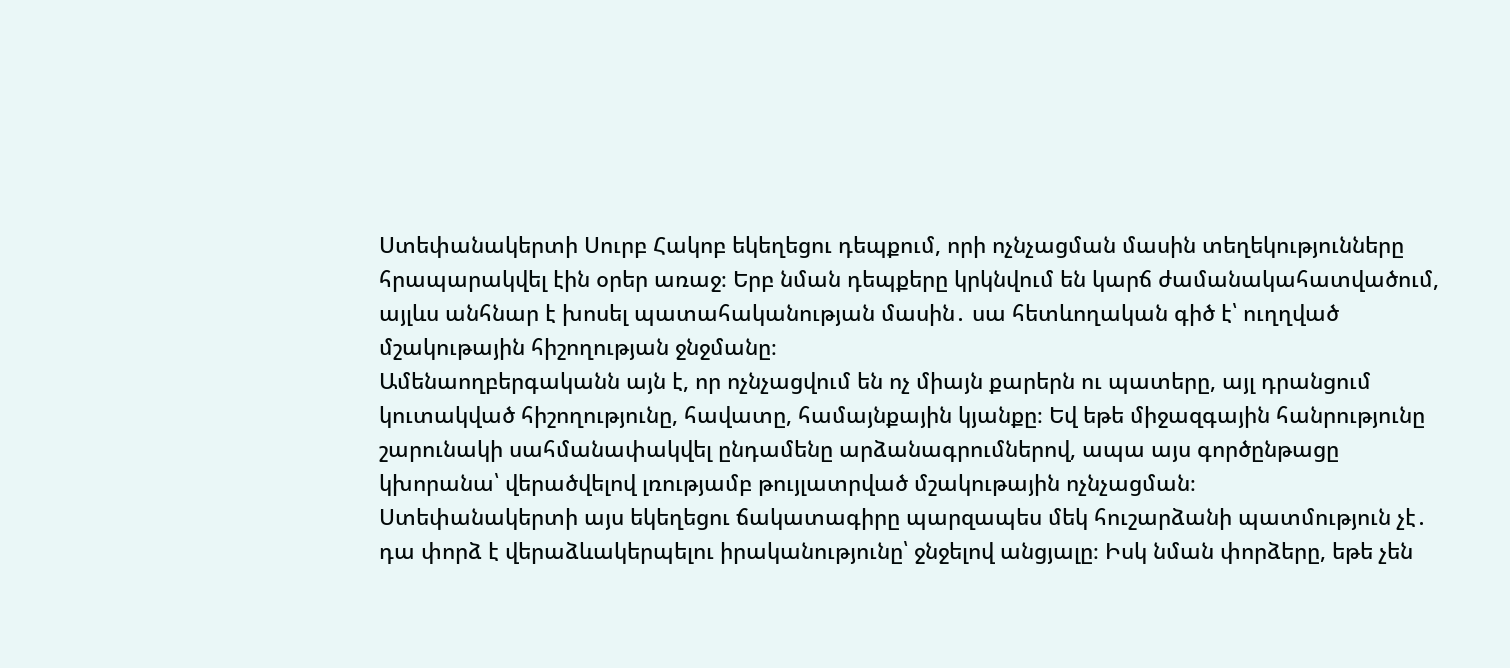Ստեփանակերտի Սուրբ Հակոբ եկեղեցու դեպքում, որի ոչնչացման մասին տեղեկությունները հրապարակվել էին օրեր առաջ։ Երբ նման դեպքերը կրկնվում են կարճ ժամանակահատվածում, այլևս անհնար է խոսել պատահականության մասին․ սա հետևողական գիծ է՝ ուղղված մշակութային հիշողության ջնջմանը։
Ամենաողբերգականն այն է, որ ոչնչացվում են ոչ միայն քարերն ու պատերը, այլ դրանցում կուտակված հիշողությունը, հավատը, համայնքային կյանքը։ Եվ եթե միջազգային հանրությունը շարունակի սահմանափակվել ընդամենը արձանագրումներով, ապա այս գործընթացը կխորանա՝ վերածվելով լռությամբ թույլատրված մշակութային ոչնչացման։
Ստեփանակերտի այս եկեղեցու ճակատագիրը պարզապես մեկ հուշարձանի պատմություն չէ․ դա փորձ է վերաձևակերպելու իրականությունը՝ ջնջելով անցյալը։ Իսկ նման փորձերը, եթե չեն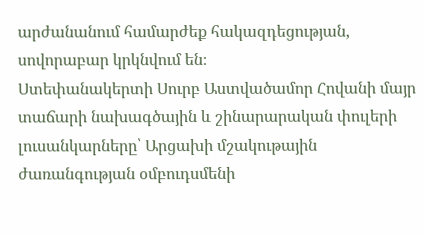արժանանում համարժեք հակազդեցության, սովորաբար կրկնվում են։
Ստեփանակերտի Սուրբ Աստվածամոր Հովանի մայր տաճարի նախագծային և շինարարական փուլերի լուսանկարները՝ Արցախի մշակութային ժառանգության օմբուդսմենի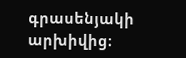գրասենյակի արխիվից։